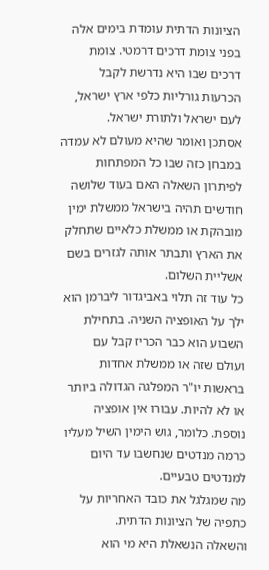הציונות הדתית עומדת בימים אלה בפני צומת דרכים דרמטי. צומת דרכים שבו היא נדרשת לקבל הכרעות גורליות כלפי ארץ ישראל, לעם ישראל ולתורת ישראל.
אסתכן ואומר שהיא מעולם לא עמדה במבחן כזה שבו כל המפתחות לפיתרון השאלה האם בעוד שלושה חודשים תהיה בישראל ממשלת ימין מובהקת או ממשלת כלאיים שתחלק את הארץ ותבתר אותה לגזרים בשם אשליית השלום.
כל עוד זה תלוי באביגדור ליברמן הוא ילך על האופציה השניה. בתחילת השבוע הוא כבר הכריז קבל עם ועולם שזה או ממשלת אחדות בראשות יו"ר המפלגה הגדולה ביותר או לא להיות. עבורו אין אופציה נוספת. כלומר, גוש הימין השיל מעליו כרמה מנדטים שנחשבו עד היום למנדטים טבעיים.
מה שמגלגל את כובד האחריות על כתפיה של הציונות הדתית.
והשאלה הנשאלת היא מי הוא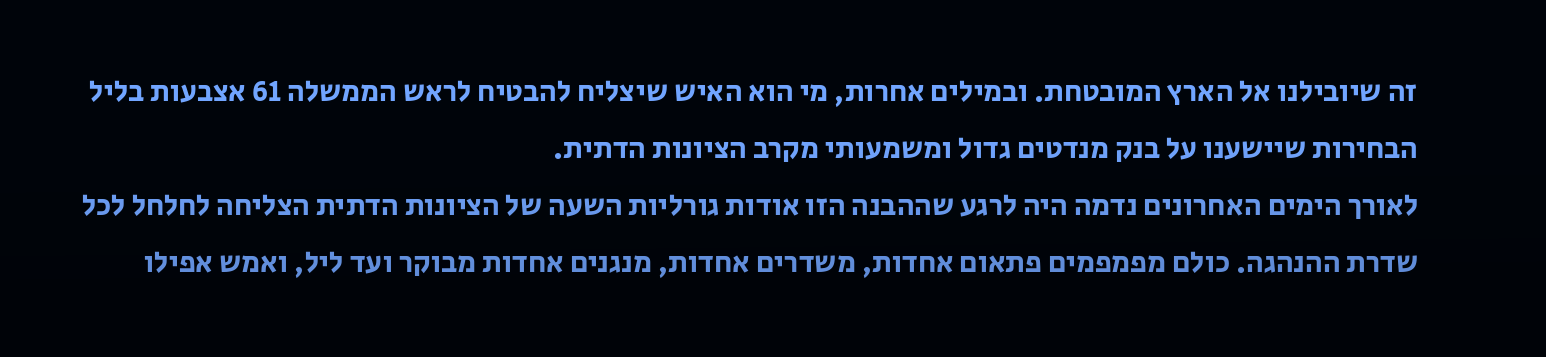זה שיובילנו אל הארץ המובטחת. ובמילים אחרות, מי הוא האיש שיצליח להבטיח לראש הממשלה 61 אצבעות בליל הבחירות שיישענו על בנק מנדטים גדול ומשמעותי מקרב הציונות הדתית.
לאורך הימים האחרונים נדמה היה לרגע שההבנה הזו אודות גורליות השעה של הציונות הדתית הצליחה לחלחל לכל שדרת ההנהגה. כולם מפמפמים פתאום אחדות, משדרים אחדות, מנגנים אחדות מבוקר ועד ליל, ואמש אפילו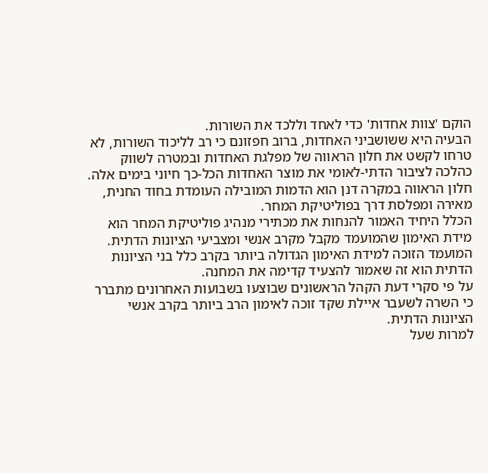הוקם 'צוות אחדות' כדי לאחד וללכד את השורות.
הבעיה היא ששושביני האחדות, ברוב חפזונם כי רב לליכוד השורות, לא טרחו לקשט את חלון הראווה של מפלגת האחדות ובמטרה לשווק כהלכה לציבור הדתי-לאומי את מוצר האחדות הכל-כך חיוני בימים אלה. חלון הראווה במקרה דנן הוא הדמות המובילה העומדת בחוד החנית, מאירה ומפלסת דרך בפוליטיקת המחר.
הכלל היחיד האמור להנחות את מכתירי מנהיג פוליטיקת המחר הוא מידת האימון שהמועמד מקבל מקרב אנשי ומצביעי הציונות הדתית. המועמד הזוכה למידת האימון הגדולה ביותר בקרב כלל בני הציונות הדתית הוא זה שאמור להצעיד קדימה את המחנה.
על פי סקרי דעת הקהל הראשונים שבוצעו בשבועות האחרונים מתברר כי השרה לשעבר איילת שקד זוכה לאימון הרב ביותר בקרב אנשי הציונות הדתית.
למרות שעל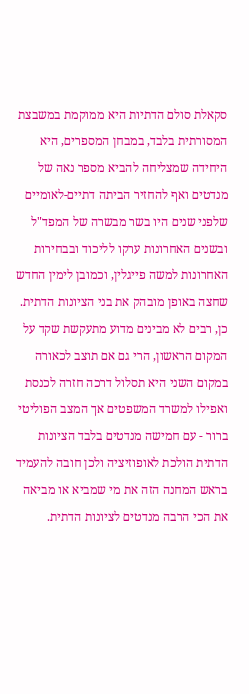סקאלת סולם הדתיות היא ממוקמת במשבצת המסורתית בלבד, במבחן המספרים, היא היחידה שמצליחה להביא מספר נאה של מנדטים ואף להחזיר הביתה דתיים-לאומיים שלפני שנים היו בשר מבשרה של המפד"ל ובשנים האחרונות ערקו לליכוד ובבחירות האחרונות למשה פייגלין, וכמובן לימין החדש שחצה באופן מובהק את בני הציונות הדתית.
כן, רבים לא מבינים מדוע מתעקשת שקד על המקום הראשון, הרי גם אם תוצב לכאורה במקום השני היא תסלול דרכה חזרה לכנסת ואפילו למשרד המשפטים אך המצב הפוליטי ברור - עם חמישה מנדטים בלבד הציונות הדתית הולכת לאופוזיציה ולכן חובה להעמיד בראש המחנה הזה את מי שמביא או מביאה את הכי הרבה מנדטים לציונות הדתית.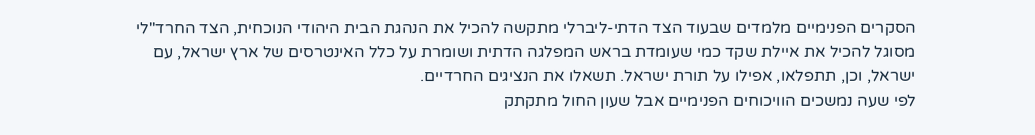הסקרים הפנימיים מלמדים שבעוד הצד הדתי-ליברלי מתקשה להכיל את הנהגת הבית היהודי הנוכחית, הצד החרד"לי מסוגל להכיל את איילת שקד כמי שעומדת בראש המפלגה הדתית ושומרת על כלל האינטרסים של ארץ ישראל, עם ישראל, וכן, תתפלאו, אפילו על תורת ישראל. תשאלו את הנציגים החרדיים.
לפי שעה נמשכים הוויכוחים הפנימיים אבל שעון החול מתקתק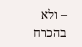– ולא בהכרח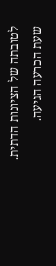לטובתה של הציונות הדתית. שעת הכרעה הגיעה.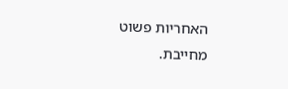האחריות פשוט מחייבת.